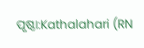ପୃଷ୍ଠା:Kathalahari (RN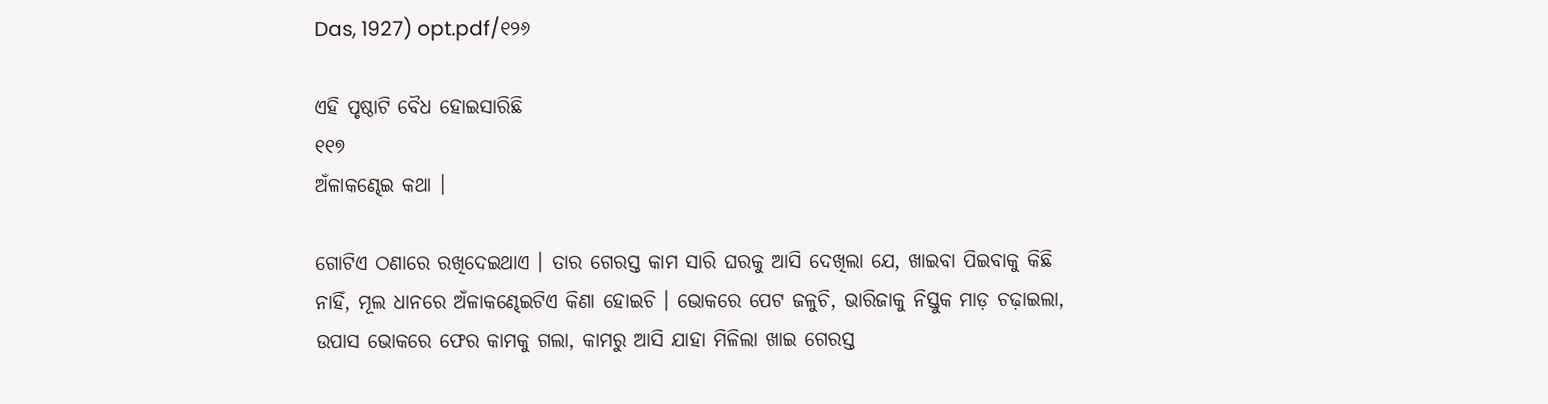Das, 1927) opt.pdf/୧୨୬

ଏହି ପୃଷ୍ଠାଟି ବୈଧ ହୋଇସାରିଛି
୧୧୭
ଅଁଳାକଣ୍ଢେଇ କଥା ।

ଗୋଟିଏ ଠଣାରେ ରଖିଦେଇଥାଏ । ତାର ଗେରସ୍ତ କାମ ସାରି ଘରକୁ ଆସି ଦେଖିଲା ଯେ, ଖାଇବା ପିଇବାକୁ କିଛି ନାହିଁ, ମୂଲ ଧାନରେ ଅଁଳାକଣ୍ଢେଇଟିଏ କିଣା ହୋଇଚି । ଭୋକରେ ପେଟ ଜଳୁଚି, ଭାରିଜାକୁ ନିସ୍ତୁକ ମାଡ଼ ଚଢ଼ାଇଲା, ଉପାସ ଭୋକରେ ଫେର କାମକୁ ଗଲା, କାମରୁ ଆସି ଯାହା ମିଳିଲା ଖାଇ ଗେରସ୍ତ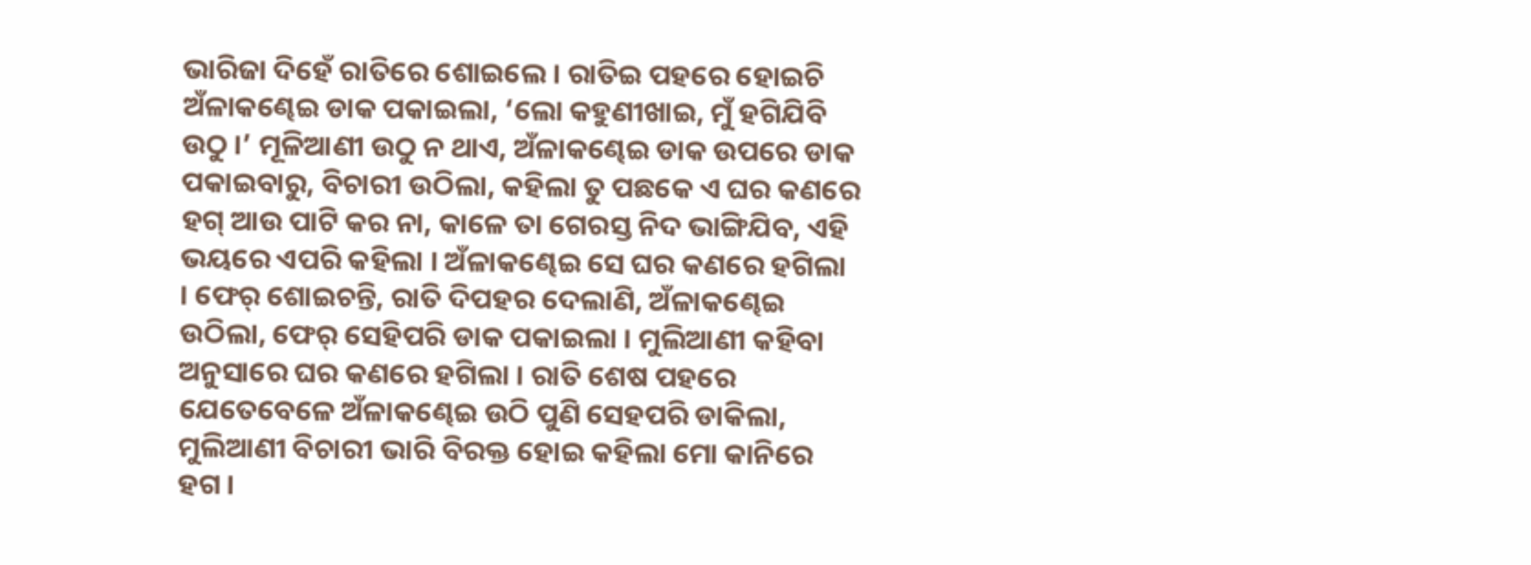ଭାରିଜା ଦିହେଁ ରାତିରେ ଶୋଇଲେ । ରାତିଇ ପହରେ ହୋଇଚି ଅଁଳାକଣ୍ଢେଇ ଡାକ ପକାଇଲା, ‘ଲୋ କହୁଣୀଖାଇ, ମୁଁ ହଗିଯିବି ଉଠୁ ।’ ମୂଳିଆଣୀ ଉଠୁ ନ ଥାଏ, ଅଁଳାକଣ୍ଢେଇ ଡାକ ଉପରେ ଡାକ ପକାଇବାରୁ, ବିଚାରୀ ଉଠିଲା, କହିଲା ତୁ ପଛକେ ଏ ଘର କଣରେ ହଗ୍ ଆଉ ପାଟି କର ନା, କାଳେ ତା ଗେରସ୍ତ ନିଦ ଭାଙ୍ଗିଯିବ, ଏହି ଭୟରେ ଏପରି କହିଲା । ଅଁଳାକଣ୍ଢେଇ ସେ ଘର କଣରେ ହଗିଲା । ଫେର୍ ଶୋଇଚନ୍ତି, ରାତି ଦିପହର ଦେଲାଣି, ଅଁଳାକଣ୍ଢେଇ ଉଠିଲା, ଫେର୍ ସେହିପରି ଡାକ ପକାଇଲା । ମୁଲିଆଣୀ କହିବା ଅନୁସାରେ ଘର କଣରେ ହଗିଲା । ରାତି ଶେଷ ପହରେ ଯେତେବେଳେ ଅଁଳାକଣ୍ଢେଇ ଉଠି ପୁଣି ସେହପରି ଡାକିଲା, ମୁଲିଆଣୀ ବିଚାରୀ ଭାରି ବିରକ୍ତ ହୋଇ କହିଲା ମୋ କାନିରେ ହଗ ।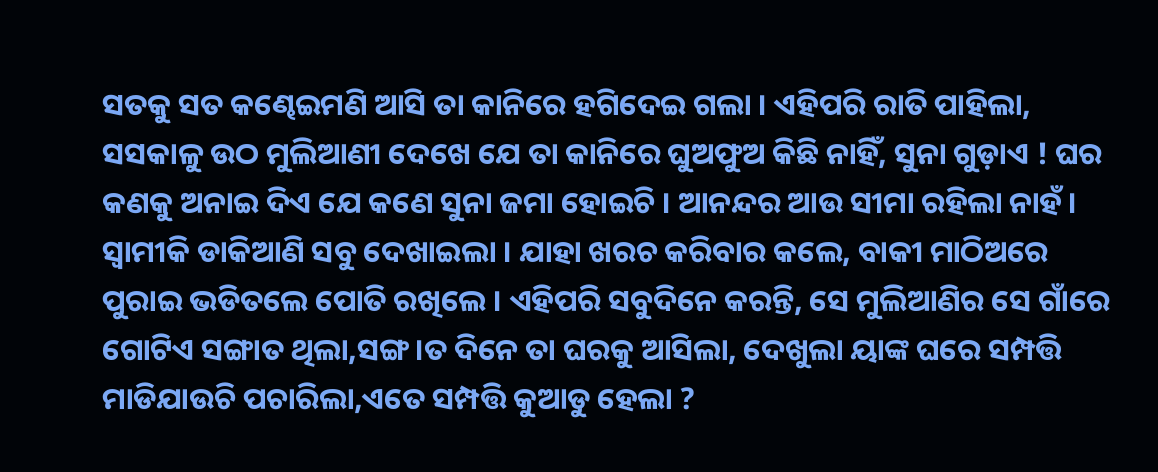ସତକୁ ସତ କଣ୍ଢେଇମଣି ଆସି ତା କାନିରେ ହଗିଦେଇ ଗଲା । ଏହିପରି ରାତି ପାହିଲା, ସସକାଳୁ ଉଠ ମୁଲିଆଣୀ ଦେଖେ ଯେ ତା କାନିରେ ଘୁଅଫୁଅ କିଛି ନାହିଁ, ସୁନା ଗୁଡ଼ାଏ ! ଘର କଣକୁ ଅନାଇ ଦିଏ ଯେ କଣେ ସୁନା ଜମା ହୋଇଚି । ଆନନ୍ଦର ଆଉ ସୀମା ରହିଲା ନାହଁ । ସ୍ୱାମୀକି ଡାକିଆଣି ସବୁ ଦେଖାଇଲା । ଯାହା ଖରଚ କରିବାର କଲେ, ବାକୀ ମାଠିଅରେ ପୁରାଇ ଭଡିତଲେ ପୋତି ରଖିଲେ । ଏହିପରି ସବୁଦିନେ କରନ୍ତି, ସେ ମୁଲିଆଣିର ସେ ଗାଁରେ ଗୋଟିଏ ସଙ୍ଗାତ ଥିଲା,ସଙ୍ଗ।ତ ଦିନେ ତା ଘରକୁ ଆସିଲା, ଦେଖୁଲା ୟାଙ୍କ ଘରେ ସମ୍ପତ୍ତି ମାଡିଯାଉଚି ପଚାରିଲା,ଏତେ ସମ୍ପତ୍ତି କୁଆଡୁ ହେଲା ?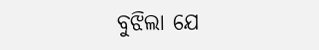ବୁଝିଲା ଯେ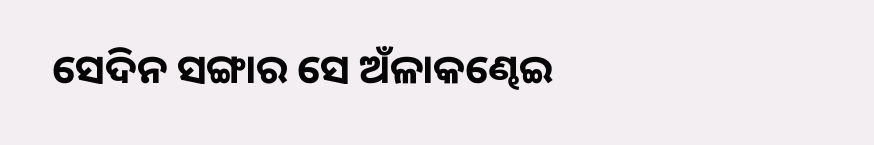ସେଦିନ ସଙ୍ଗାର ସେ ଅଁଳାକଣ୍ଢେଇ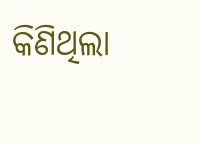କିଣିଥିଲା